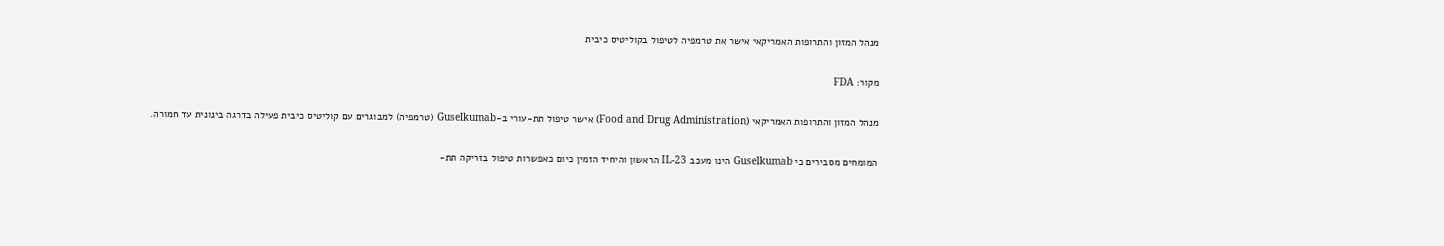מנהל המזון והתרופות האמריקאי אישר את טרמפיה לטיפול בקוליטיס כיבית

מקור: FDA

מנהל המזון והתרופות האמריקאי (Food and Drug Administration) אישר טיפול תת-עורי ב-Guselkumab (טרמפיה) למבוגרים עם קוליטיס כיבית פעילה בדרגה בינונית עד חמורה.

המומחים מסבירים כי Guselkumab הינו מעכב IL-23 הראשון והיחיד הזמין כיום כאפשרות טיפול בזריקה תת-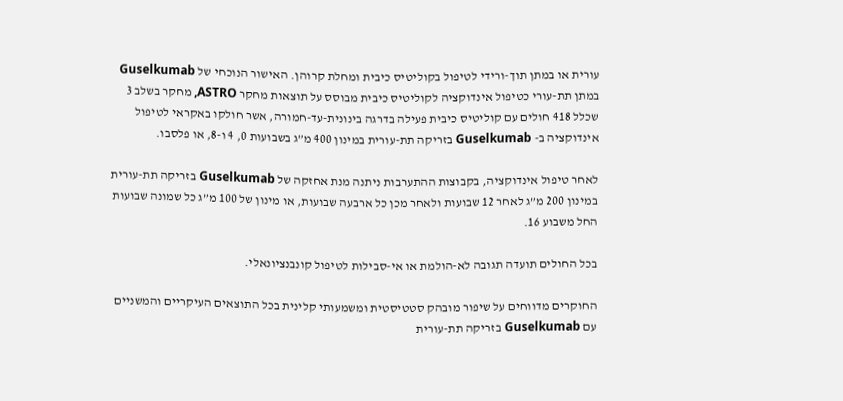עורית או במתן תוך-ורידי לטיפול בקוליטיס כיבית ומחלת קרוהן. האישור הנוכחי של Guselkumab במתן תת-עורי כטיפול אינדוקציה לקוליטיס כיבית מבוסס על תוצאות מחקר ASTRO, מחקר בשלב 3 שכלל 418 חולים עם קוליטיס כיבית פעילה בדרגה בינונית-עד-חמורה, אשר חולקו באקראי לטיפול אינדוקציה ב- Guselkumab בזריקה תת-עורית במינון 400 מ”ג בשבועות 0, 4 ו-8, או פלסבו.

לאחר טיפול אינדוקציה, בקבוצות ההתערבות ניתנה מנת אחזקה של Guselkumab בזריקה תת-עורית במינון 200 מ”ג לאחר 12 שבועות ולאחר מכן כל ארבעה שבועות, או מינון של 100 מ”ג כל שמונה שבועות החל משבוע 16.

בכל החולים תועדה תגובה לא-הולמת או אי-סבילות לטיפול קונבנציונאלי.

החוקרים מדווחים על שיפור מובהק סטטיסטית ומשמעותי קלינית בכל התוצאים העיקריים והמשניים עם Guselkumab בזריקה תת-עורית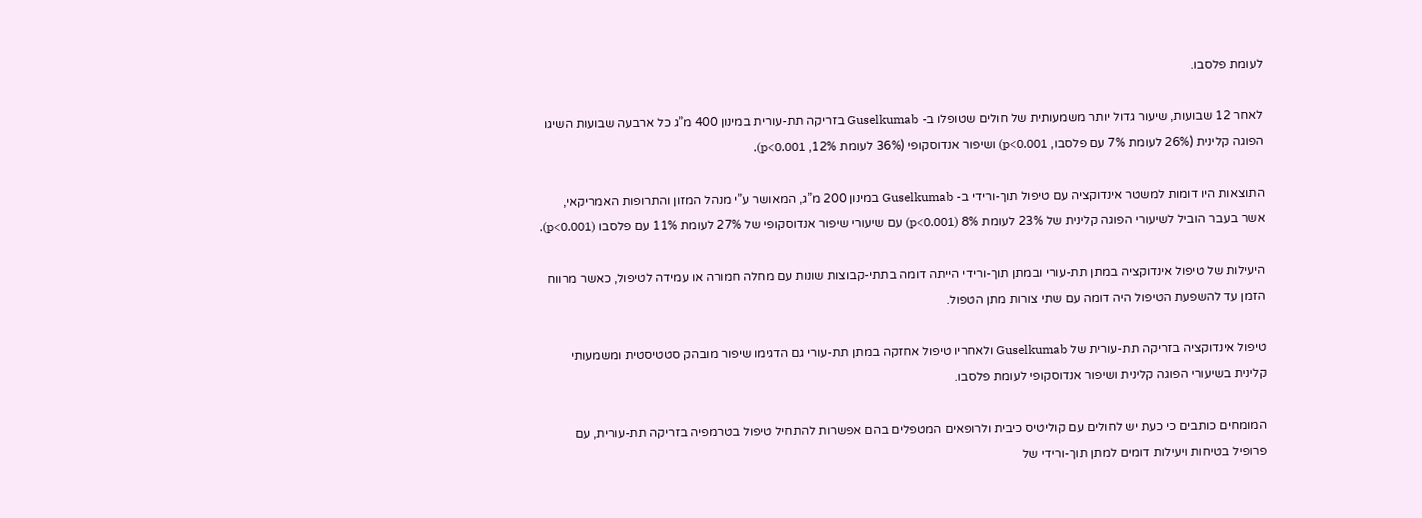לעומת פלסבו.

לאחר 12 שבועות, שיעור גדול יותר משמעותית של חולים שטופלו ב- Guselkumab בזריקה תת-עורית במינון 400 מ”ג כל ארבעה שבועות השיגו הפוגה קלינית (26% לעומת 7% עם פלסבו, p<0.001) ושיפור אנדוסקופי (36% לעומת 12%, p<0.001).

התוצאות היו דומות למשטר אינדוקציה עם טיפול תוך-ורידי ב- Guselkumab במינון 200 מ”ג, המאושר ע”י מנהל המזון והתרופות האמריקאי, אשר בעבר הוביל לשיעורי הפוגה קלינית של 23% לעומת 8% (p<0.001) עם שיעורי שיפור אנדוסקופי של 27% לעומת 11% עם פלסבו (p<0.001).

היעילות של טיפול אינדוקציה במתן תת-עורי ובמתן תוך-ורידי הייתה דומה בתתי-קבוצות שונות עם מחלה חמורה או עמידה לטיפול, כאשר מרווח הזמן עד להשפעת הטיפול היה דומה עם שתי צורות מתן הטפול.

טיפול אינדוקציה בזריקה תת-עורית של Guselkumab ולאחריו טיפול אחזקה במתן תת-עורי גם הדגימו שיפור מובהק סטטיסטית ומשמעותי קלינית בשיעורי הפוגה קלינית ושיפור אנדוסקופי לעומת פלסבו.

המומחים כותבים כי כעת יש לחולים עם קוליטיס כיבית ולרופאים המטפלים בהם אפשרות להתחיל טיפול בטרמפיה בזריקה תת-עורית, עם פרופיל בטיחות ויעילות דומים למתן תוך-ורידי של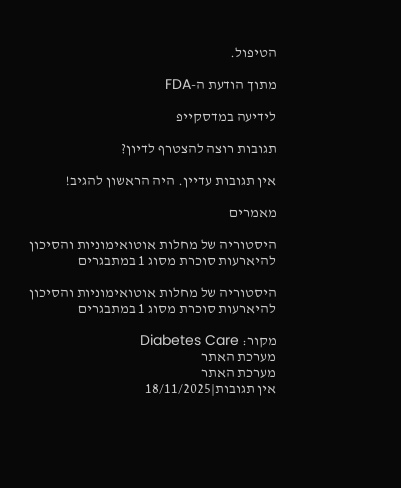הטיפול.

מתוך הודעת ה-FDA

לידיעה במדסקייפ

תגובות רוצה להצטרף לדיון?

אין תגובות עדיין. היה הראשון להגיב!

מאמרים

היסטוריה של מחלות אוטואימוניות והסיכון להיארעות סוכרת מסוג 1 במתבגרים

היסטוריה של מחלות אוטואימוניות והסיכון להיארעות סוכרת מסוג 1 במתבגרים

מקור: Diabetes Care
מערכת האתר
מערכת האתר
אין תגובות|18/11/2025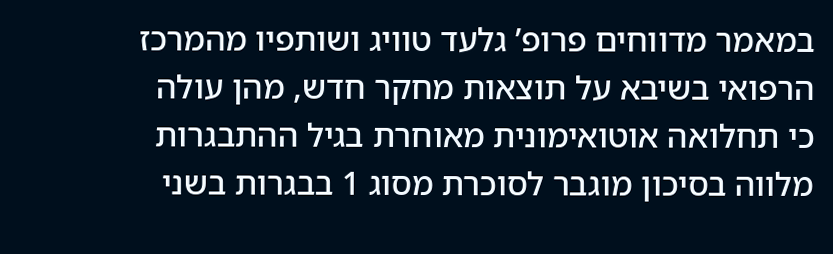במאמר מדווחים פרופ’ גלעד טוויג ושותפיו מהמרכז הרפואי בשיבא על תוצאות מחקר חדש, מהן עולה כי תחלואה אוטואימונית מאוחרת בגיל ההתבגרות מלווה בסיכון מוגבר לסוכרת מסוג 1 בבגרות בשני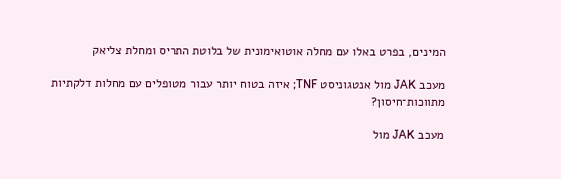המינים, בפרט באלו עם מחלה אוטואימונית של בלוטת התריס ומחלת צליאק

מעכב JAK מול אנטגוניסט TNF; איזה בטוח יותר עבור מטופלים עם מחלות דלקתיות מתווכות־חיסון?

מעכב JAK מול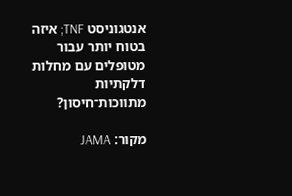אנטגוניסט TNF; איזה בטוח יותר עבור מטופלים עם מחלות דלקתיות מתווכות־חיסון?

מקור: JAMA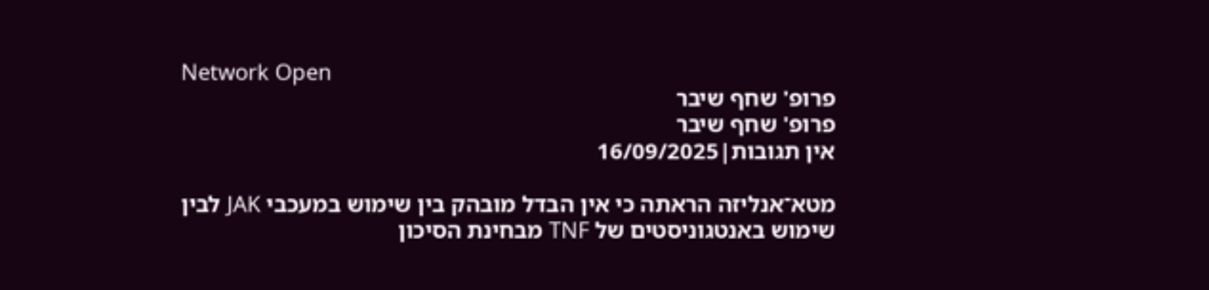Network Open
פרופ' שחף שיבר
פרופ' שחף שיבר
אין תגובות|16/09/2025

מטא־אנליזה הראתה כי אין הבדל מובהק בין שימוש במעכבי JAK לבין שימוש באנטגוניסטים של TNF מבחינת הסיכון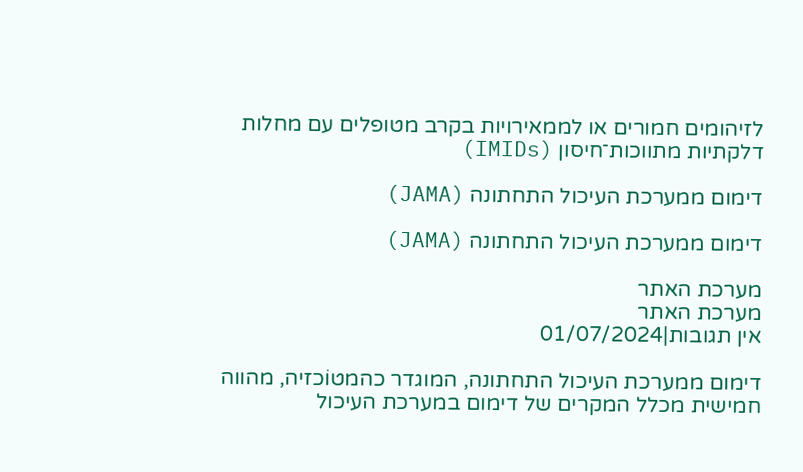לזיהומים חמורים או לממאירויות בקרב מטופלים עם מחלות דלקתיות מתווכות־חיסון (IMIDs)

דימום ממערכת העיכול התחתונה (JAMA)

דימום ממערכת העיכול התחתונה (JAMA)

מערכת האתר
מערכת האתר
אין תגובות|01/07/2024

דימום ממערכת העיכול התחתונה, המוגדר כהמטוֹכזיה, מהווה חמישית מכלל המקרים של דימום במערכת העיכול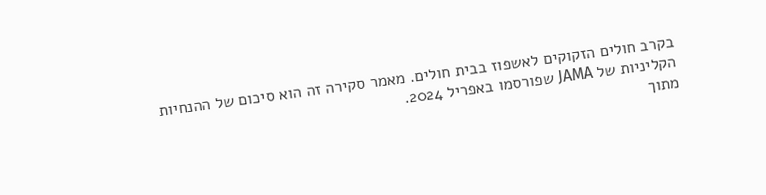בקרב חולים הזקוקים לאשפוז בבית חולים. מאמר סקירה זה הוא סיכום של ההנחיות הקליניות של JAMA שפורסמו באפריל 2024.
מתוך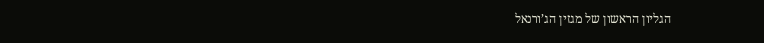הגליון הראשון של מגזין הג’ורנאל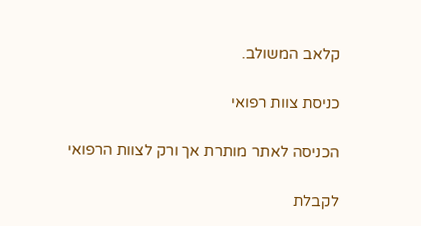קלאב המשולב.

כניסת צוות רפואי

הכניסה לאתר מותרת אך ורק לצוות הרפואי

לקבלת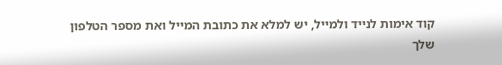קוד אימות לנייד ולמייל, יש למלא את כתובת המייל ואת מספר הטלפון שלך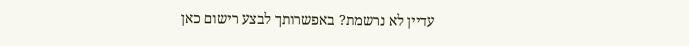עדיין לא נרשמת? באפשרותך לבצע רישום כאן